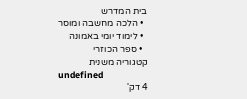בית המדרש
  • הלכה מחשבה ומוסר
  • לימוד יומי באמונה
  • ספר הכוזרי
קטגוריה משנית
undefined
4 דק'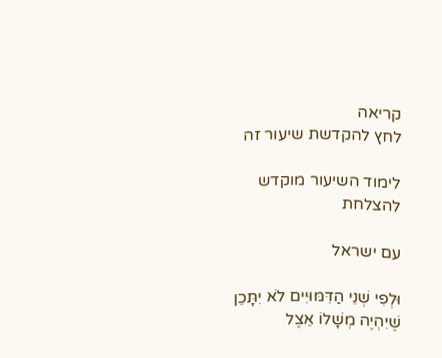קריאה
לחץ להקדשת שיעור זה

לימוד השיעור מוקדש להצלחת

עם ישראל

וּלְפִי שְׁנֵי הַדִּמּוּיִים לֹא יִתָּכֵן שֶׁיִהְיֶה מְשָׁלוֹ אֵצֶל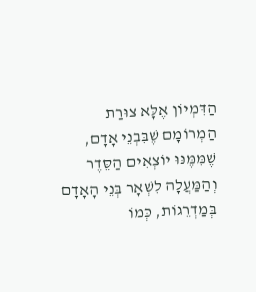הַדִּמְיוֹן אֶלָּא צוּרַת הַמְרוֹמָם שֶׁבִּבְנֵי אָדָם, שֶׁמִּמֶּנּוּ יוֹצְאִים הַסֵּדֶר וְהַמַּעֲלָה לִשְׁאָר בְּנֵי הָאָדָם בְּמַדְרֵגוֹת, כְּמוֹ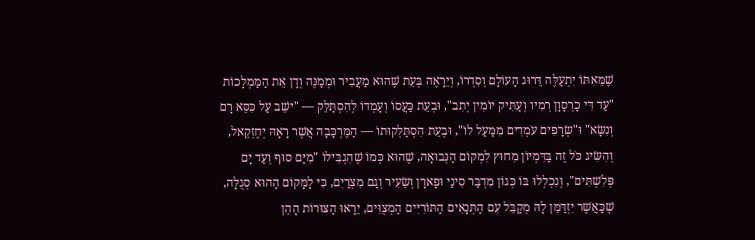שֶׁמֵּאִתּוֹ יִתְעַלֶּה דֵּרוּג הָעוֹלָם וְסִדְרוֹ, וְיֵרָאֶה בְּעֵת שֶׁהוּא מַעֲבִיר וּמְמַנֶּה וְדָן אֵת הַמַּמְלָכוֹת "עַד דִּי כָרְסָוָן רְמִיו וְעַתִּיק יוֹמִין יְתִב", וּבְעֵת כַּעֲסוֹ וְעָמְדוֹ לְהִסְתַּלֵּק — "ישֵׁב עַל כִּסֵּא רָם וְנִשָּׂא" וּ"שְׂרָפִים עֹמְדִים מִמַּעַל לוֹ", וּבְעֵת הִסְתַּלְּקוּתוֹ — הַמֶּרְכָּבָה אֲשֶׁר רָאָהּ יְחֶזְקֵאל, וְהִשִּׂיג כֹּל זֶה בַּדִּמְיוֹן מִחוּץ לִמְקוֹם הַנְּבוּאָה, שֶׁהוּא כְּמוֹ שֶׁהִגְבִּילוֹ "מִיַּם סוּף וְעַד יָם פְּלִשְׁתִּים", וְנִכְלְלוּ בּוֹ כְּגוֹן מִדְבַּר סִינַי וּפָארָן וְשֵׂעִיר וְגַם מִצְרַיִם, כִּי לַמָּקוֹם הַהוּא סְגֻלָּה, שֶׁכַּאֲשֶׁר יִזְדַּמֵּן לָהּ מְקַבֵּל עִם הַתְּנָאִים הַתּוֹרִיִּים הַמְצֻוִּים, יֵרָאוּ הַצּוּרוֹת הָהֵן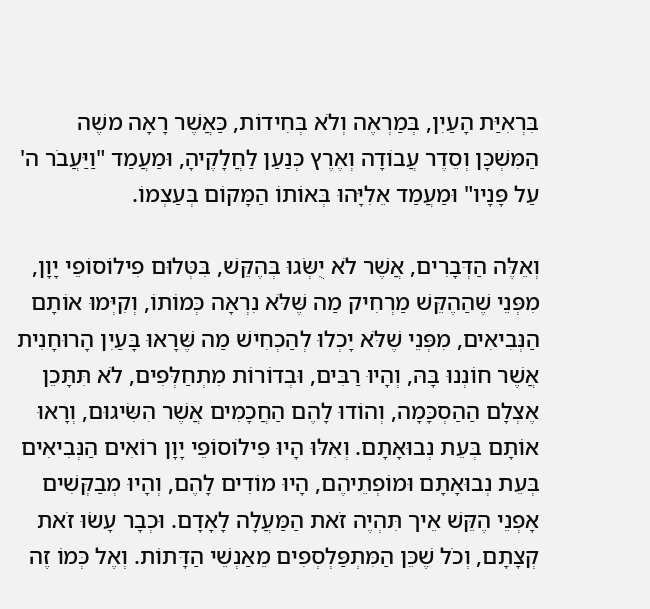בִּרְאִיַּת הָעַיִן, בְּמַרְאֶה וְלֹא בְּחִידוֹת, כַּאֲשֶׁר רָאָה משֶׁה הַמִּשְׁכָּן וְסֵדֶר עֲבוֹדָה וְאֶרֶץ כְּנַעַן לַחֲלָקֶיהָ, וּמַעֲמַד "וַיַּעֲבֹר ה' עַל פָּנָיו" וּמַעֲמַד אֵלִיָּהוּ בְּאוֹתוֹ הַמָּקוֹם בְּעַצְמוֹ.

וְאֵלֶּה הַדְּבָרִים, אֲשֶׁר לֹא יֻשְּׂגוּ בְּהֶקֵּשׁ, בִּטְּלוּם פִילוֹסוֹפֵי יָוָן, מִפְּנֵי שֶׁהַהֶקֵּשׁ מַרְחִיק מַה שֶּׁלֹּא נִרְאָה כְּמוֹתוֹ, וְקִיְּמוּ אוֹתָם הַנְּבִיאִים, מִפְּנֵי שֶׁלֹּא יָכְלוּ לְהַכְחִישׁ מַה שֶּׁרָאוּ בָּעַיִן הָרוּחָנִית אֲשֶׁר חוֹנְנוּ בָּהּ, וְהָיוּ רַבִּים, וּבְדוֹרוֹת מִתְחַלְּפִים, לֹא תִּתָּכֵן אֶצְלָם הַהַסְכָּמָה, וְהוֹדוּ לָהֶם הַחֲכָמִים אֲשֶׁר הִשִּׂיגוּם, וְרָאוּ אוֹתָם בְּעֵת נְבוּאָתָם. וְאִלּוּ הָיוּ פִילוֹסוֹפֵי יָוָן רוֹאִים הַנְּבִיאִים בְּעֵת נְבוּאָתָם וּמוֹפְתֵיהֶם, הָיוּ מוֹדִים לָהֶם, וְהָיוּ מְבַקְּשִׁים אָפְנֵי הֶקֵּשׁ אֵיך תִּהְיֶה זֹאת הַמַּעֲלָה לָאָדָם. וּכְבָר עָשׂוּ זֹאת קְצָתָם, וְכֹל שֶׁכֵּן הַמִּתְפַּלְסְפִים מֵאַנְשֵׁי הַדָּתוֹת. וְאֶל כְּמוֹ זֶה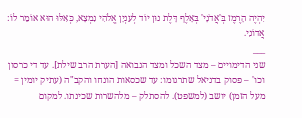יִהְיֶה הָרֶמֶז בְּ'אֲדֹנָי' בְּאָלֶף דָּלֶת נוּן יוֹד לְעִנְיָן אֱלֹהִי נִמְצָא, כְּאִלּוּ הוּא אוֹמֵר לוֹ: אֲדוֹנִי.
___
שני הדימויים – מצד השכל ומצד הנבואה [הערת הרב שילת]. עד די כרסון וכו' – פסוק בדניאל שתרגומו: עד שכסאות הונחו והקב"ה (עתיק יומין = מעל הזמן) יושב (למשפט). להסתלק – מלהשרות שכינתו. למקום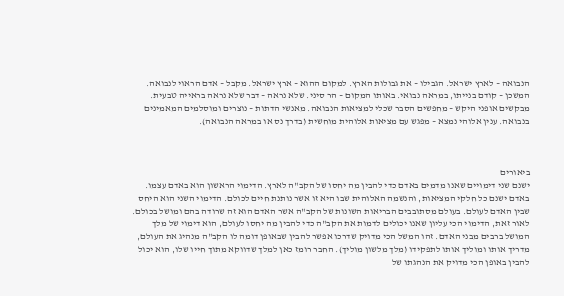הנבואה – לארץ ישראל. הגבילו – את גבולות הארץ. למקום ההוא – ארץ ישראל. מקבל – אדם הראוי לנבואה. המשכן – קודם בנייתו, במראה נבואי. באותו המקום – הר סיני. שלא נראה – דבר שלא נראה בראייה טבעית. מבקשים אופני היקש – מחפשים הסבר שכלי למציאות הנבואה. מאנשי הדתות – נוצרים ומוסלמים המאמינים בנבואה. ענין אלוהי נמצא – מפגש עם מציאות אלוהית מוחשית (בדרך נס או במראה הנבואה).



ביאורים
ישנם שני דימויים שאנו מדמים באדם כדי להבין מה יחסו של הקב"ה לארץ. הדימוי הראשון הוא באדם עצמו. באדם ישנם כל חלקי המציאות, והנשמה האלוהית שבו היא זו אשר נותנת חיים לכולם. הדימוי השני הוא היחס שבין האדם לעולם. בעולם מסתובבים הבריאות השונות של הקב"ה אשר האדם הוא זה שרודה בהם ומושל בכולם. לאור זאת, הדימוי הכי עליון שאנו יכולים לדמות את הקב"ה כדי להבין מה יחסו לעולם, הוא דימוי של מלך המושל ברבים מבני האדם. זהו המשל הכי מדויק שדרכו אפשר להבין שבאופן דומה לו הקב"ה מנהיג את העולם, מדריך אותו ומוליך אותו לתפקידו (מלך מלשון מוליך). החבר רומז כאן למלך שדווקא מתוך חייו שלו, הוא יכול להבין באופן הכי מדויק את הנהגתו של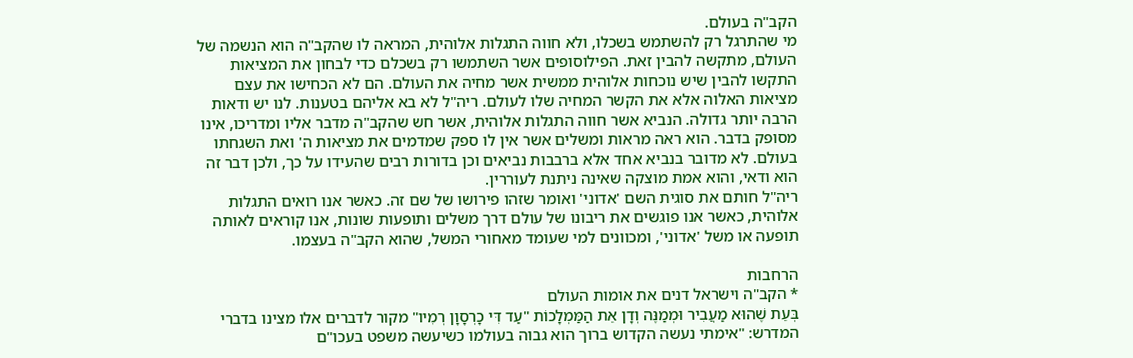הקב"ה בעולם.
מי שהתרגל רק להשתמש בשכלו, ולא חווה התגלות אלוהית, המראה לו שהקב"ה הוא הנשמה של העולם, מתקשה להבין זאת. הפילוסופים אשר השתמשו רק בשכלם כדי לבחון את המציאות התקשו להבין שיש נוכחות אלוהית ממשית אשר מחיה את העולם. הם לא הכחישו את עצם מציאות האלוה אלא את הקשר המחיה שלו לעולם. ריה"ל לא בא אליהם בטענות. לנו יש ודאות הרבה יותר גדולה. הנביא אשר חווה התגלות אלוהית, אשר חש שהקב"ה מדבר אליו ומדריכו, אינו מסופק בדבר. הוא ראה מראות ומשלים אשר אין לו ספק שמדמים את מציאות ה' ואת השגחתו בעולם. לא מדובר בנביא אחד אלא ברבבות נביאים וכן בדורות רבים שהעידו על כך, ולכן דבר זה הוא ודאי, והוא אמת מוצקה שאינה ניתנת לעוררין.
ריה"ל חותם את סוגית השם 'אדוני' ואומר שזהו פירושו של שם זה. כאשר אנו רואים התגלות אלוהית, כאשר אנו פוגשים את ריבונו של עולם דרך משלים ותופעות שונות, אנו קוראים לאותה תופעה או משל 'אדוני', ומכוונים למי שעומד מאחורי המשל, שהוא הקב"ה בעצמו.

הרחבות
* הקב"ה וישראל דנים את אומות העולם
בְּעֵת שֶׁהוּא מַעֲבִיר וּמְמַנֶּה וְדָן אֵת הַמַּמְלָכוֹת "עַד דִּי כָרְסָוָן רְמִיו" מקור לדברים אלו מצינו בדברי המדרש: "אימתי נעשה הקדוש ברוך הוא גבוה בעולמו כשיעשה משפט בעכו"ם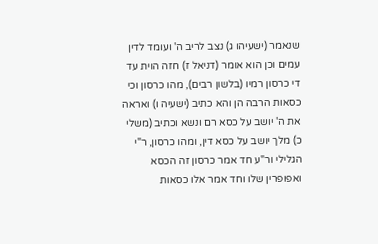שנאמר (ישעיהו ג) נצב לריב ה' ועומד לדין עמים וכן הוא אומר (דניאל ז) חזה הוית עד די כרסון רמיו (בלשון רבים), מהו כרסון וכי כסאות הרבה הן והא כתיב (ישעיה ו) ואראה את ה' יושב על כסא רם ונשא וכתיב (משלי כ) מלך יושב על כסא דין, ומהו כרסון, ר"י הגלילי ור"ע חד אמר כרסון זה הכסא ואפופרין שלו וחד אמר אלו כסאות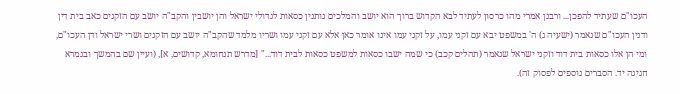העכו"ם שעתיד להפכן... ורבנן אמרי מהו כרסון לעתיד לבא הקדוש ברוך הוא יושב והמלכים נותנין כסאות לגדולי ישראל והן יושבין והקב"ה יושב עם הזקנים כאב בית דין ודנין העכו"ם שנאמר (ישעיה ג) ה' במשפט יבא עם זקני עמו, על זקני עמו אינו אומר כאן אלא עם זקני עמו ושריו מלמד שהקב"ה יושב עם הזקנים ושרי ישראל ודן העכו"ם, ומי הן אלו כסאות בית דוד וזקני ישראל שנאמר (תהלים קכב) כי שמה ישבו כסאות למשפט כסאות לבית דוד..." [מדרש תנחומא, קדושים, א], (ועיין שם בהמשך ובגמרא חגיגה יד. הסברים נוספים לפסוק זה).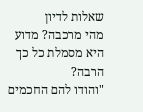שאלות לדיון
מהי מרכבה? מדוע היא מסמלת כל כך הרבה?
"והודו להם החכמים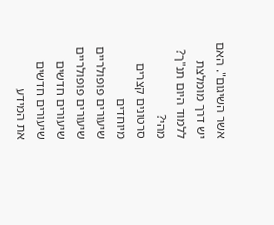אשר השיגום". האם יש דרך מומלצת ללמוד היום תנ"ך? מהי?
סרטונים קצרים מיוחדים
שיעורים פופולריים
שיעורים פופולריים
שיעורים חדשים
שיעורים חדשים
את המידע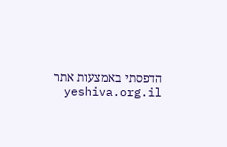הדפסתי באמצעות אתר yeshiva.org.il